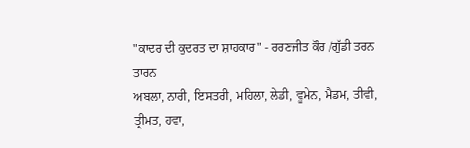"ਕਾਦਰ ਦੀ ਕੁਦਰਤ ਦਾ ਸ਼ਾਹਕਾਰ" - ਰਰਣਜੀਤ ਕੌਰ /ਗੁੱਡੀ ਤਰਨ ਤਾਰਨ
ਅਬਲਾ, ਨਾਰੀ, ਇਸਤਰੀ, ਮਹਿਲਾ, ਲੇਡੀ, ਵੂਮੇਨ, ਮੈਡਮ, ਤੀਵੀ, ਤ੍ਰੀਮਤ, ਹਵਾ,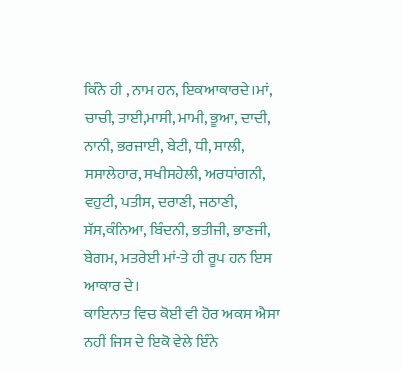ਕਿੰਨੇ ਹੀ , ਨਾਮ ਹਨ, ਇਕਆਕਾਰਦੇ।ਮਾਂ, ਚਾਚੀ, ਤਾਈ,ਮਾਸੀ, ਮਾਮੀ, ਭੂਆ, ਦਾਦੀ, ਨਾਨੀ, ਭਰਜਾਈ, ਬੇਟੀ, ਧੀ, ਸਾਲੀ, ਸਸਾਲੇਹਾਰ, ਸਖੀਸਹੇਲੀ, ਅਰਧਾਂਗਨੀ, ਵਹੁਟੀ, ਪਤੀਸ, ਦਰਾਣੀ, ਜਠਾਣੀ, ਸੱਸ,ਕੰਨਿਆ, ਬਿੰਦਨੀ, ਭਤੀਜੀ, ਭਾਣਜੀ, ਬੇਗਮ, ਮਤਰੇਈ ਮਾਂ-ਤੇ ਹੀ ਰੂਪ ਹਨ ਇਸ ਆਕਾਰ ਦੇ।
ਕਾਇਨਾਤ ਵਿਚ ਕੋਈ ਵੀ ਹੋਰ ਅਕਸ ਐਸਾ ਨਹੀਂ ਜਿਸ ਦੇ ਇਕੋ ਵੇਲੇ ਇੰਨੇ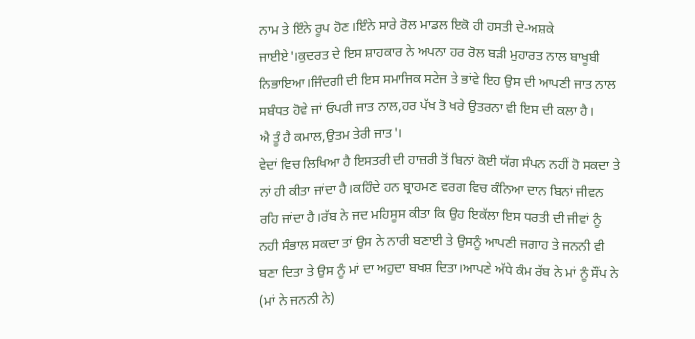ਨਾਮ ਤੇ ਇੰਨੇ ਰੂਪ ਹੋਣ।ਇੰਨੇ ਸਾਰੇ ਰੋਲ ਮਾਡਲ ਇਕੋ ਹੀ ਹਸਤੀ ਦੇ-ਅਸ਼ਕੇ ਜਾਈਏ'।ਕੁਦਰਤ ਦੇ ਇਸ ਸ਼ਾਹਕਾਰ ਨੇ ਅਪਨਾ ਹਰ ਰੋਲ ਬੜੀ ਮੁਹਾਰਤ ਨਾਲ ਬਾਖੂਬੀ ਨਿਭਾਇਆ।ਜਿੰਦਗੀ ਦੀ ਇਸ ਸਮਾਜਿਕ ਸਟੇਜ ਤੇ ਭਾਂਵੇ ਇਹ ਉਸ ਦੀ ਆਪਣੀ ਜਾਤ ਨਾਲ ਸਬੰਧਤ ਹੋਵੇ ਜਾਂ ਓਪਰੀ ਜਾਤ ਨਾਲ,ਹਰ ਪੱਖ ਤੋ ਖਰੇ ਉਤਰਨਾ ਵੀ ਇਸ ਦੀ ਕਲਾ ਹੈ।
ਐ ਤੂੰ ਹੈ ਕਮਾਲ,ਉਤਮ ਤੇਰੀ ਜਾਤ'।
ਵੇਦਾਂ ਵਿਚ ਲਿਖਿਆ ਹੈ ਇਸਤਰੀ ਦੀ ਹਾਜ਼ਰੀ ਤੋਂ ਬਿਨਾਂ ਕੋਈ ਯੱਗ ਸੰਪਨ ਨਹੀਂ ਹੋ ਸਕਦਾ ਤੇ ਨਾਂ ਹੀ ਕੀਤਾ ਜਾਂਦਾ ਹੈ।ਕਹਿੰਦੇ ਹਨ ਬ੍ਰਾਹਮਣ ਵਰਗ ਵਿਚ ਕੰਨਿਆ ਦਾਨ ਬਿਨਾਂ ਜੀਵਨ ਰਹਿ ਜਾਂਦਾ ਹੈ।ਰੱਬ ਨੇ ਜਦ ਮਹਿਸੂਸ ਕੀਤਾ ਕਿ ਉਹ ਇਕੱਲਾ ਇਸ ਧਰਤੀ ਦੀ ਜੀਵਾਂ ਨੂੰ ਨਹੀ ਸੰਭਾਲ ਸਕਦਾ ਤਾਂ ਉਸ ਨੇ ਨਾਰੀ ਬਣਾਈ ਤੇ ਉਸਨੂੰ ਆਪਣੀ ਜਗਾਹ ਤੇ ਜਨਨੀ ਵੀ ਬਣਾ ਦਿਤਾ ਤੇ ਉਸ ਨੂੰ ਮਾਂ ਦਾ ਅਹੁਦਾ ਬਖਸ਼ ਦਿਤਾ।ਆਪਣੇ ਅੱਧੇ ਕੰਮ ਰੱਬ ਨੇ ਮਾਂ ਨੂੰ ਸੌਂਪ ਨੇ (ਮਾਂ ਨੇ ਜਨਨੀ ਨੇ)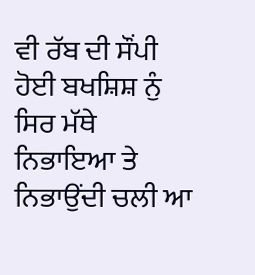ਵੀ ਰੱਬ ਦੀ ਸੌਂਪੀ ਹੋਈ ਬਖਸ਼ਿਸ਼ ਨੁੰ ਸਿਰ ਮੱਥੇ ਨਿਭਾਇਆ ਤੇ ਨਿਭਾਉਂਦੀ ਚਲੀ ਆ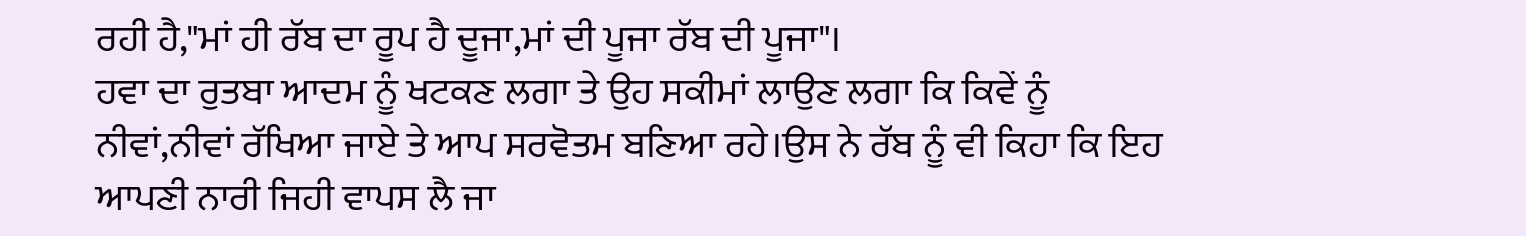ਰਹੀ ਹੈ,"ਮਾਂ ਹੀ ਰੱਬ ਦਾ ਰੂਪ ਹੈ ਦੂਜਾ,ਮਾਂ ਦੀ ਪੂਜਾ ਰੱਬ ਦੀ ਪੂਜਾ"।
ਹਵਾ ਦਾ ਰੁਤਬਾ ਆਦਮ ਨੂੰ ਖਟਕਣ ਲਗਾ ਤੇ ਉਹ ਸਕੀਮਾਂ ਲਾਉਣ ਲਗਾ ਕਿ ਕਿਵੇਂ ਨੂੰ ਨੀਵਾਂ,ਨੀਵਾਂ ਰੱਖਿਆ ਜਾਏ ਤੇ ਆਪ ਸਰਵੋਤਮ ਬਣਿਆ ਰਹੇ।ਉਸ ਨੇ ਰੱਬ ਨੂੰ ਵੀ ਕਿਹਾ ਕਿ ਇਹ ਆਪਣੀ ਨਾਰੀ ਜਿਹੀ ਵਾਪਸ ਲੈ ਜਾ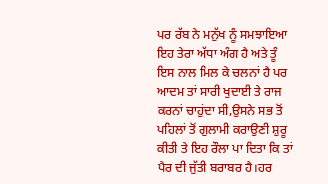ਪਰ ਰੱਬ ਨੇ ਮਨੁੱਖ ਨੂੰ ਸਮਝਾਇਆ ਇਹ ਤੇਰਾ ਅੱਧਾ ਅੰਗ ਹੈ ਅਤੇ ਤੂੰ ਇਸ ਨਾਲ ਮਿਲ ਕੇ ਚਲਨਾਂ ਹੈ ਪਰ ਆਦਮ ਤਾਂ ਸਾਰੀ ਖੁਦਾਈ ਤੇ ਰਾਜ ਕਰਨਾਂ ਚਾਹੁਂਦਾ ਸੀ,ਉਸਨੇ ਸਭ ਤੋਂ ਪਹਿਲਾਂ ਤੋਂ ਗੁਲਾਮੀ ਕਰਾਉਣੀ ਸ਼ੁਰੂ ਕੀਤੀ ਤੇ ਇਹ ਰੌਲਾ ਪਾ ਦਿਤਾ ਕਿ ਤਾਂ ਪੈਰ ਦੀ ਜੁੱਤੀ ਬਰਾਬਰ ਹੈ।ਹਰ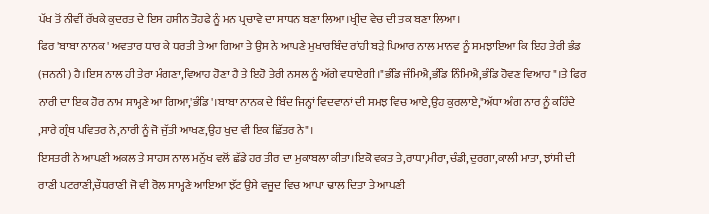ਪੱਖ ਤੋਂ ਨੀਵੀਂ ਰੱਖਕੇ ਕੁਦਰਤ ਦੇ ਇਸ ਹਸੀਨ ਤੋਹਫੇ ਨੂੰ ਮਨ ਪ੍ਰਚਾਵੇ ਦਾ ਸਾਧਨ ਬਣਾ ਲਿਆ।ਖ੍ਰੀਦ ਵੇਚ ਦੀ ਤਕ ਬਣਾ ਲਿਆ।
ਫਿਰ 'ਬਾਬਾ ਨਾਨਕ ' ਅਵਤਾਰ ਧਾਰ ਕੇ ਧਰਤੀ ਤੇ ਆ ਗਿਆ ਤੇ ਉਸ ਨੇ ਆਪਣੇ ਮੁਖਾਰਬਿੰਦ ਰਾਂਹੀ ਬੜੇ ਪਿਆਰ ਨਾਲ ਮਾਨਵ ਨੂੰ ਸਮਝਾਇਆ ਕਿ ਇਹ ਤੇਰੀ ਭੰਡ (ਜਨਨੀ) ਹੈ।ਇਸ ਨਾਲ ਹੀ ਤੇਰਾ ਮੰਗਣਾ,ਵਿਆਹ ਹੋਣਾ ਹੈ ਤੇ ਇਹੋ ਤੇਰੀ ਨਸਲ ਨੂੰ ਅੱਗੇ ਵਧਾਏਗੀ।"ਭੰਡਿ ਜੰਮਿਐ,ਭੰਡਿ ਨਿੰਮਿਐ,ਭੰਡਿ ਹੋਵਣ ਵਿਆਹ"।ਤੇ ਫਿਰ ਨਾਰੀ ਦਾ ਇਕ ਹੋਰ ਨਾਮ ਸਾਮ੍ਹਣੇ ਆ ਗਿਆ,'ਭੰਡਿ'।ਬਾਬਾ ਨਾਨਕ ਦੇ ਬਿੰਦ ਜਿਨ੍ਹਾਂ ਵਿਦਵਾਨਾਂ ਦੀ ਸਮਝ ਵਿਚ ਆਏ,ਉਹ ਕੁਰਲਾਏ,"ਅੱਧਾ ਅੰਗ ਨਾਰ ਨੂੰ ਕਹਿੰਦੇ ,ਸਾਰੇ ਗ੍ਰੰਥ ਪਵਿਤਰ ਨੇ,ਨਾਰੀ ਨੂੰ ਜੋ ਜੁੱਤੀ ਆਖਣ,ਉਹ ਖੁਦ ਵੀ ਇਕ ਛਿੱਤਰ ਨੇ"।
ਇਸਤਰੀ ਨੇ ਆਪਣੀ ਅਕਲ ਤੇ ਸਾਹਸ ਨਾਲ ਮਨੁੱਖ ਵਲੋਂ ਛੱਡੇ ਹਰ ਤੀਰ ਦਾ ਮੁਕਾਬਲਾ ਕੀਤਾ।ਇਕੋ ਵਕਤ ਤੇ,ਰਾਧਾ,ਮੀਰਾ,ਚੰਡੀ,ਦੁਰਗਾ,ਕਾਲੀ ਮਾਤਾ, ਝਾਂਸੀ ਦੀ ਰਾਣੀ ਪਟਰਾਣੀ,ਚੌਧਰਾਣੀ ਜੋ ਵੀ ਰੋਲ ਸਾਮ੍ਹਣੇ ਆਇਆ ਝੱਟ ਉਸੇ ਵਜੂਦ ਵਿਚ ਆਪਾ ਢਾਲ ਦਿਤਾ ਤੇ ਆਪਣੀ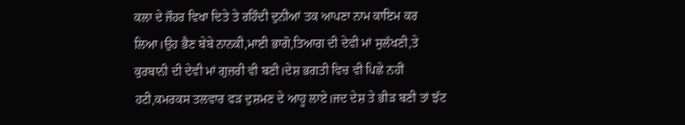ਕਲਾ ਦੇ ਜੌਹਰ ਵਿਖਾ ਦਿਤੇ ਤੇ ਰਹਿੰਦੀ ਦੁਨੀਆਂ ਤਕ ਆਪਣਾ ਨਾਮ ਕਾਇਮ ਕਰ ਲਿਆ।ਉਹ ਭੈਣ ਬੇਬੇ ਨਾਨਕੀ,ਮਾਈ ਭਾਗੋ,ਤਿਆਗ ਦੀ ਦੇਵੀ ਮਾਂ ਸੁਲੱਖਣੀ,ਤੇ ਕੁਰਬਾਨੀ ਦੀ ਦੇਵੀ ਮਾਂ ਗੁਜ਼ਰੀ ਵੀ ਬਣੀ।ਦੇਸ਼ ਭਗਤੀ ਵਿਚ ਵੀ ਪਿਛੇ ਨਹੀਂ ਹਟੀ,ਕਮਰਕਸ ਤਲਵਾਰ ਫੜ ਦੁਸ਼ਮਣ ਦੇ ਆਹੂ ਲਾਏ।ਜਦ ਦੇਸ਼ ਤੇ ਭੀੜ ਬਣੀ ਤਾਂ ਝੱਟ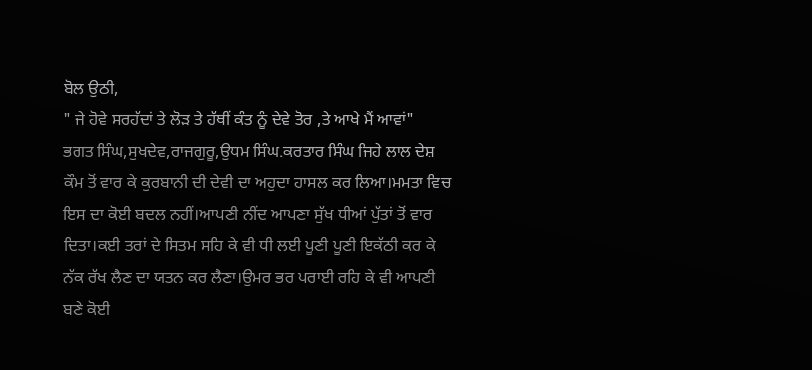ਬੋਲ ਉਠੀ,
" ਜੇ ਹੋਵੇ ਸਰਹੱਦਾਂ ਤੇ ਲੋੜ ਤੇ ਹੱਥੀਂ ਕੰਤ ਨੂੰ ਦੇਵੇ ਤੋਰ ,ਤੇ ਆਖੇ ਮੈਂ ਆਵਾਂ"
ਭਗਤ ਸਿੰਘ,ਸੁਖਦੇਵ,ਰਾਜਗੁਰੂ,ਉਧਮ ਸਿੰਘ.ਕਰਤਾਰ ਸਿੰਘ ਜਿਹੇ ਲਾਲ ਦੇਸ਼ ਕੌਮ ਤੋਂ ਵਾਰ ਕੇ ਕੁਰਬਾਨੀ ਦੀ ਦੇਵੀ ਦਾ ਅਹੁਦਾ ਹਾਸਲ ਕਰ ਲਿਆ।ਮਮਤਾ ਵਿਚ ਇਸ ਦਾ ਕੋਈ ਬਦਲ ਨਹੀਂ।ਆਪਣੀ ਨੀਂਦ ਆਪਣਾ ਸੁੱਖ ਧੀਆਂ ਪੁੱਤਾਂ ਤੋਂ ਵਾਰ ਦਿਤਾ।ਕਈ ਤਰਾਂ ਦੇ ਸਿਤਮ ਸਹਿ ਕੇ ਵੀ ਧੀ ਲਈ ਪੂਣੀ ਪੂਣੀ ਇਕੱਠੀ ਕਰ ਕੇ ਨੱਕ ਰੱਖ ਲੈਣ ਦਾ ਯਤਨ ਕਰ ਲੈਣਾ।ਉਮਰ ਭਰ ਪਰਾਈ ਰਹਿ ਕੇ ਵੀ ਆਪਣੀ ਬਣੇ ਕੋਈ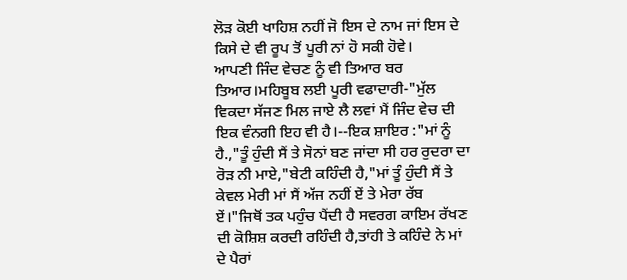ਲੋੜ ਕੋਈ ਖਾਹਿਸ਼ ਨਹੀਂ ਜੋ ਇਸ ਦੇ ਨਾਮ ਜਾਂ ਇਸ ਦੇ ਕਿਸੇ ਦੇ ਵੀ ਰੂਪ ਤੋਂ ਪੂਰੀ ਨਾਂ ਹੋ ਸਕੀ ਹੋਵੇ।
ਆਪਣੀ ਜਿੰਦ ਵੇਚਣ ਨੂੰ ਵੀ ਤਿਆਰ ਬਰ ਤਿਆਰ।ਮਹਿਬੂਬ ਲਈ ਪੂਰੀ ਵਫਾਦਾਰੀ-"ਮੁੱਲ ਵਿਕਦਾ ਸੱਜਣ ਮਿਲ ਜਾਏ ਲੈ ਲਵਾਂ ਮੈਂ ਜਿੰਦ ਵੇਚ ਦੀ ਇਕ ਵੰਨਗੀ ਇਹ ਵੀ ਹੈ।--ਇਕ ਸ਼ਾਇਰ :"ਮਾਂ ਨੂੰ ਹੈ.,"ਤੂੰ ਹੁੰਦੀ ਸੈਂ ਤੇ ਸੋਨਾਂ ਬਣ ਜਾਂਦਾ ਸੀ ਹਰ ਰੁਦਰਾ ਦਾ ਰੋੜ ਨੀ ਮਾਏ,"ਬੇਟੀ ਕਹਿੰਦੀ ਹੈ,"ਮਾਂ ਤੂੰ ਹੁੰਦੀ ਸੈਂ ਤੇ ਕੇਵਲ ਮੇਰੀ ਮਾਂ ਸੈਂ ਅੱਜ ਨਹੀਂ ਏਂ ਤੇ ਮੇਰਾ ਰੱਬ ਏਂ।"ਜਿਥੋਂ ਤਕ ਪਹੁੰਚ ਪੈਂਦੀ ਹੈ ਸਵਰਗ ਕਾਇਮ ਰੱਖਣ ਦੀ ਕੋਸ਼ਿਸ਼ ਕਰਦੀ ਰਹਿੰਦੀ ਹੈ,ਤਾਂਹੀ ਤੇ ਕਹਿੰਦੇ ਨੇ ਮਾਂ ਦੇ ਪੈਰਾਂ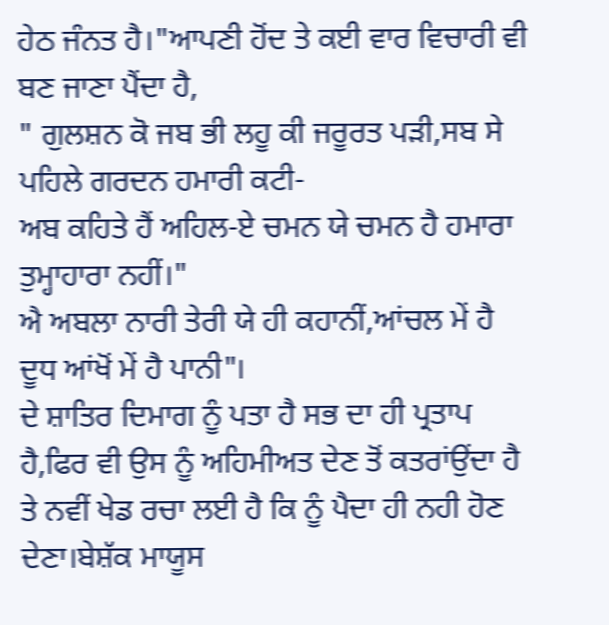ਹੇਠ ਜੰਨਤ ਹੈ।"ਆਪਣੀ ਹੋਂਦ ਤੇ ਕਈ ਵਾਰ ਵਿਚਾਰੀ ਵੀ ਬਣ ਜਾਣਾ ਪੈਂਦਾ ਹੈ,
" ਗੁਲਸ਼ਨ ਕੋ ਜਬ ਭੀ ਲਹੂ ਕੀ ਜਰੂਰਤ ਪੜੀ,ਸਬ ਸੇ ਪਹਿਲੇ ਗਰਦਨ ਹਮਾਰੀ ਕਟੀ-
ਅਬ ਕਹਿਤੇ ਹੈਂ ਅਹਿਲ-ਏ ਚਮਨ ਯੇ ਚਮਨ ਹੈ ਹਮਾਰਾ ਤੁਮ੍ਹਾਹਾਰਾ ਨਹੀਂ।"
ਐ ਅਬਲਾ ਨਾਰੀ ਤੇਰੀ ਯੇ ਹੀ ਕਹਾਨੀਂ,ਆਂਚਲ ਮੇਂ ਹੈ ਦੂਧ ਆਂਖੋਂ ਮੇਂ ਹੈ ਪਾਨੀ"।
ਦੇ ਸ਼ਾਤਿਰ ਦਿਮਾਗ ਨੂੰ ਪਤਾ ਹੈ ਸਭ ਦਾ ਹੀ ਪ੍ਰਤਾਪ ਹੈ,ਫਿਰ ਵੀ ਉਸ ਨੂੰ ਅਹਿਮੀਅਤ ਦੇਣ ਤੋਂ ਕਤਰਾਂਉਂਦਾ ਹੈ ਤੇ ਨਵੀਂ ਖੇਡ ਰਚਾ ਲਈ ਹੈ ਕਿ ਨੂੰ ਪੈਦਾ ਹੀ ਨਹੀ ਹੋਣ ਦੇਣਾ।ਬੇਸ਼ੱਕ ਮਾਯੂਸ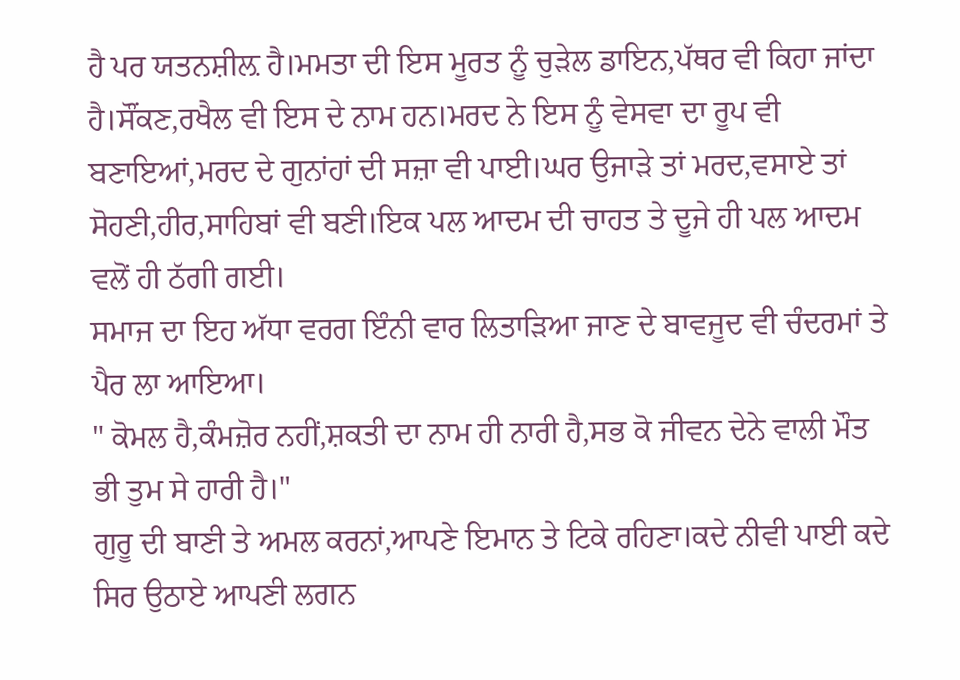ਹੈ ਪਰ ਯਤਨਸ਼ੀਲ਼ ਹੈ।ਮਮਤਾ ਦੀ ਇਸ ਮੂਰਤ ਨੂੰ ਚੁੜੇਲ ਡਾਇਨ,ਪੱਥਰ ਵੀ ਕਿਹਾ ਜਾਂਦਾ ਹੈ।ਸੌਂਕਣ,ਰਖੈਲ ਵੀ ਇਸ ਦੇ ਨਾਮ ਹਨ।ਮਰਦ ਨੇ ਇਸ ਨੂੰ ਵੇਸਵਾ ਦਾ ਰੂਪ ਵੀ ਬਣਾਇਆਂ,ਮਰਦ ਦੇ ਗੁਨਾਂਹਾਂ ਦੀ ਸਜ਼ਾ ਵੀ ਪਾਈ।ਘਰ ਉਜਾੜੇ ਤਾਂ ਮਰਦ,ਵਸਾਏ ਤਾਂ ਸੋਹਣੀ,ਹੀਰ,ਸਾਹਿਬਾਂ ਵੀ ਬਣੀ।ਇਕ ਪਲ ਆਦਮ ਦੀ ਚਾਹਤ ਤੇ ਦੂਜੇ ਹੀ ਪਲ ਆਦਮ ਵਲੋਂ ਹੀ ਠੱਗੀ ਗਈ।
ਸਮਾਜ ਦਾ ਇਹ ਅੱਧਾ ਵਰਗ ਇੰਨੀ ਵਾਰ ਲਿਤਾੜਿਆ ਜਾਣ ਦੇ ਬਾਵਜੂਦ ਵੀ ਚੰਦਰਮਾਂ ਤੇ ਪੈਰ ਲਾ ਆਇਆ।
" ਕੋਮਲ ਹੈ,ਕੰਮਜ਼ੋਰ ਨਹੀਂ,ਸ਼ਕਤੀ ਦਾ ਨਾਮ ਹੀ ਨਾਰੀ ਹੈ,ਸਭ ਕੋ ਜੀਵਨ ਦੇਨੇ ਵਾਲੀ ਮੌਤ ਭੀ ਤੁਮ ਸੇ ਹਾਰੀ ਹੈ।"
ਗੁਰੂ ਦੀ ਬਾਣੀ ਤੇ ਅਮਲ ਕਰਨਾਂ,ਆਪਣੇ ਇਮਾਨ ਤੇ ਟਿਕੇ ਰਹਿਣਾ।ਕਦੇ ਨੀਵੀ ਪਾਈ ਕਦੇ ਸਿਰ ਉਠਾਏ ਆਪਣੀ ਲਗਨ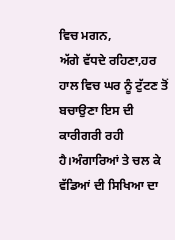ਵਿਚ ਮਗਨ,
ਅੱਗੇ ਵੱਧਦੇ ਰਹਿਣਾ,ਹਰ ਹਾਲ ਵਿਚ ਘਰ ਨੂੰ ਟੁੱਟਣ ਤੋਂ ਬਚਾਉਣਾ ਇਸ ਦੀ ਕਾਰੀਗਰੀ ਰਹੀ ਹੈ।ਅੰਗਾਰਿਆਂ ਤੇ ਚਲ ਕੇ ਵੱਡਿਆਂ ਦੀ ਸਿਖਿਆ ਦਾ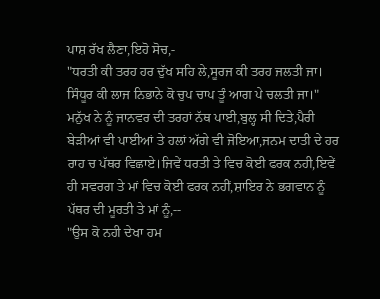ਪਾਸ਼ ਰੱਖ ਲੈਣਾ,ਇਹੋ ਸੋਚ,-
"ਧਰਤੀ ਕੀ ਤਰਹ ਹਰ ਦੁੱਖ ਸਹਿ ਲੇ,ਸੂਰਜ ਕੀ ਤਰਹ ਜਲਤੀ ਜਾ।
ਸਿੰਧੂਰ ਕੀ ਲਾਜ ਨਿਭਾਨੇ ਕੋ ਚੁਪ ਚਾਪ ਤੂੰ ਆਗ ਪੇ ਚਲਤੀ ਜਾ।"
ਮਨੁੱਖ ਨੇ ਨੂੰ ਜਾਨਵਰ ਦੀ ਤਰਹਾਂ ਨੱਥ ਪਾਈ,ਬੁਲ੍ਹ ਸੀ ਦਿਤੇ,ਪੈਰੀ ਬੇੜੀਆਂ ਵੀ ਪਾਈਆਂ ਤੇ ਹਲਾਂ ਅੱਗੇ ਵੀ ਜੋਇਆ,ਜਨਮ ਦਾਤੀ ਦੇ ਹਰ ਰਾਹ ਚ ਪੱਥਰ ਵਿਛਾਏ।ਜਿਵੇਂ ਧਰਤੀ ਤੇ ਵਿਚ ਕੋਈ ਫਰਕ ਨਹੀ,ਇਵੇਂ ਹੀ ਸਵਰਗ ਤੇ ਮਾਂ ਵਿਚ ਕੋਈ ਫਰਕ ਨਹੀਂ,ਸ਼ਾਇਰ ਨੇ ਭਗਵਾਨ ਨੂੰ ਪੱਥਰ ਦੀ ਮੂਰਤੀ ਤੇ ਮਾਂ ਨੂੰ,--
"ਉਸ ਕੋ ਨਹੀ ਦੇਖਾ ਹਮ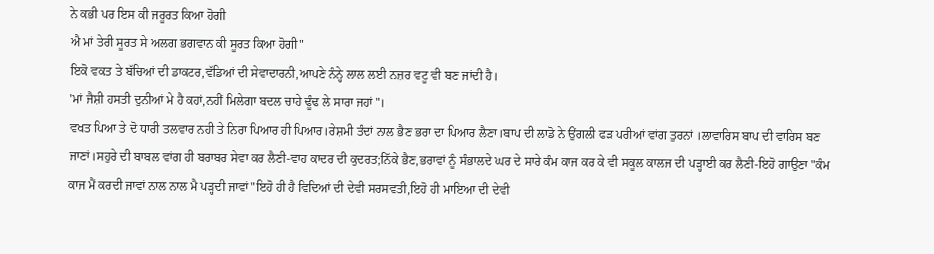ਨੇ ਕਭੀ ਪਰ ਇਸ ਕੀ ਜਰੂਰਤ ਕਿਆ ਹੋਗੀ
ਐ ਮਾਂ ਤੇਰੀ ਸੂਰਤ ਸੇ ਅਲਗ ਭਗਵਾਨ ਕੀ ਸੂਰਤ ਕਿਆ ਹੋਗੀ"
ਇਕੋ ਵਕਤ ਤੇ ਬੱਚਿਆਂ ਦੀ ਡਾਕਟਰ,ਵੱਡਿਆਂ ਦੀ ਸੇਵਾਦਾਰਨੀ,ਆਪਣੇ ਨੰਨ੍ਹੇ ਲਾਲ ਲਈ ਨਜ਼ਰ ਵਟੂ ਵੀ ਬਣ ਜਾਂਦੀ ਹੈ।
'ਮਾਂ ਜੈਸ਼ੀ ਹਸਤੀ ਦੁਨੀਆਂ ਮੇ ਹੈ ਕਹਾਂ,ਨਹੀਂ ਮਿਲੇਗਾ ਬਦਲ ਚਾਹੇ ਢੂੰਢ ਲੇ ਸਾਰਾ ਜਹਾਂ"।
ਵਖਤ ਪਿਆ ਤੇ ਦੋ ਧਾਰੀ ਤਲਵਾਰ ਨਹੀ ਤੇ ਨਿਰਾ ਪਿਆਰ ਹੀ ਪਿਆਰ।ਰੇਸ਼ਮੀ ਤੰਦਾਂ ਨਾਲ ਭੈਣ ਭਰਾ ਦਾ ਪਿਆਰ ਲੈਣਾ।ਬਾਪ ਦੀ ਲਾਡੋ ਨੇ ਉਂਗਲੀ ਫੜ ਪਰੀਆਂ ਵਾਂਗ ਤੁਰਨਾਂ ।ਲਾਵਾਰਿਸ ਬਾਪ ਦੀ ਵਾਰਿਸ ਬਣ ਜਾਣਾਂ।ਸਹੁਰੇ ਦੀ ਬਾਬਲ ਵਾਂਗ ਹੀ ਬਰਾਬਰ ਸੇਵਾ ਕਰ ਲੈਣੀ-ਵਾਹ ਕਾਦਰ ਦੀ ਕੁਦਰਤ;ਨਿੱਕੇ ਭੈਣ,ਭਰਾਵਾਂ ਨੂੰ ਸੰਭਾਲਦੇ ਘਰ ਦੇ ਸਾਰੇ ਕੰਮ ਕਾਜ ਕਰ ਕੇ ਵੀ ਸਕੂਲ ਕਾਲਜ ਦੀ ਪੜ੍ਹਾਈ ਕਰ ਲੈਣੀ-ਇਹੋ ਗਾਉਣਾ "ਕੰਮ ਕਾਜ ਮੈਂ ਕਰਦੀ ਜਾਵਾਂ ਨਾਲ ਨਾਲ ਮੈ ਪੜ੍ਹਦੀ ਜਾਵਾਂ"ਇਹੋ ਹੀ ਹੈ ਵਿਦਿਆਂ ਦੀ ਦੇਵੀ ਸਰਸਵਤੀ,ਇਹੋ ਹੀ ਮਾਇਆ ਦੀ ਦੇਵੀ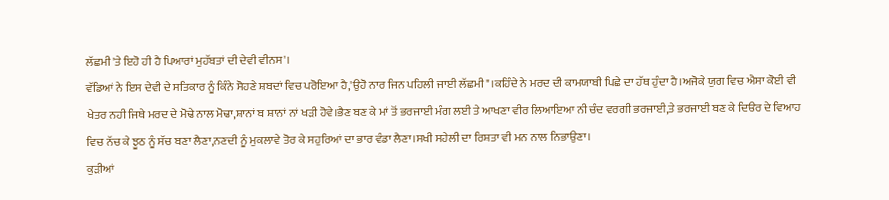ਲੱਛਮੀ'ਤੇ ਇਹੋ ਹੀ ਹੈ ਪਿਆਰਾਂ ਮੁਹੱਬਤਾਂ ਦੀ ਦੇਵੀ ਵੀਨਸ'।
ਵੱਡਿਆਂ ਨੇ ਇਸ ਦੇਵੀ ਦੇ ਸਤਿਕਾਰ ਨੂੰ ਕਿੰਨੇ ਸੋਹਣੇ ਸ਼ਬਦਾਂ ਵਿਚ ਪਰੋਇਆ ਹੈ,'ਉਹੋ ਨਾਰ ਜਿਨ ਪਹਿਲੀ ਜਾਈ ਲੱਛਮੀ"।ਕਹਿੰਦੇ ਨੇ ਮਰਦ ਦੀ ਕਾਮਯਾਬੀ ਪਿਛੇ ਦਾ ਹੱਥ ਹੁੰਦਾ ਹੈ।ਅਜੋਕੇ ਯੁਗ ਵਿਚ ਐਸਾ ਕੋਈ ਵੀ ਖੇਤਰ ਨਹੀ ਜਿਥੇ ਮਰਦ ਦੇ ਮੋਢੇ ਨਾਲ ਮੋਢਾ,ਸ਼ਾਨਾਂ ਬ ਸ਼ਾਨਾਂ ਨਾਂ ਖੜੀ ਹੋਵੇ।ਭੈਣ ਬਣ ਕੇ ਮਾਂ ਤੋਂ ਭਰਜਾਈ ਮੰਗ ਲਈ ਤੇ ਆਖਣਾ ਵੀਰ ਲਿਆਇਆ ਨੀ ਚੰਦ ਵਰਗੀ ਭਰਜਾਈ,ਤੇ ਭਰਜਾਈ ਬਣ ਕੇ ਦਿੳਰ ਦੇ ਵਿਆਹ ਵਿਚ ਨੱਚ ਕੇ ਝੂਠ ਨੂੰ ਸੱਚ ਬਣਾ ਲੈਣਾ,ਨਣਦੀ ਨੂੰ ਮੁਕਲਾਵੇ ਤੋਰ ਕੇ ਸਹੁਰਿਆਂ ਦਾ ਭਾਰ ਵੰਡਾ ਲੈਣਾ।ਸਖੀ ਸਹੇਲੀ ਦਾ ਰਿਸ਼ਤਾ ਵੀ ਮਨ ਨਾਲ ਨਿਭਾਉਣਾ।
ਕੁੜੀਆਂ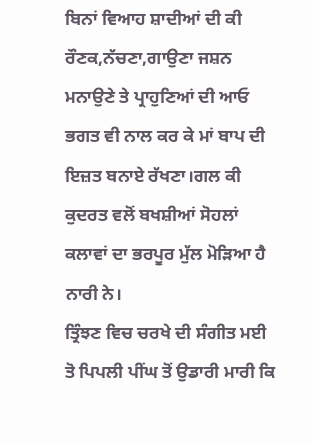ਬਿਨਾਂ ਵਿਆਹ ਸ਼ਾਦੀਆਂ ਦੀ ਕੀ ਰੌਣਕ,ਨੱਚਣਾ,ਗਾਉਣਾ ਜਸ਼ਨ ਮਨਾਉਣੇ ਤੇ ਪ੍ਰਾਹੁਣਿਆਂ ਦੀ ਆਓ ਭਗਤ ਵੀ ਨਾਲ ਕਰ ਕੇ ਮਾਂ ਬਾਪ ਦੀ ਇਜ਼ਤ ਬਨਾਏ ਰੱਖਣਾ।ਗਲ ਕੀ ਕੁਦਰਤ ਵਲੋਂ ਬਖਸ਼ੀਆਂ ਸੋਹਲਾਂ ਕਲਾਵਾਂ ਦਾ ਭਰਪੂਰ ਮੁੱਲ ਮੋੜਿਆ ਹੈ ਨਾਰੀ ਨੇ।
ਤ੍ਰਿੰਝਣ ਵਿਚ ਚਰਖੇ ਦੀ ਸੰਗੀਤ ਮਈ ਤੋ ਪਿਪਲੀ ਪੀਂਘ ਤੋਂ ਉਡਾਰੀ ਮਾਰੀ ਕਿ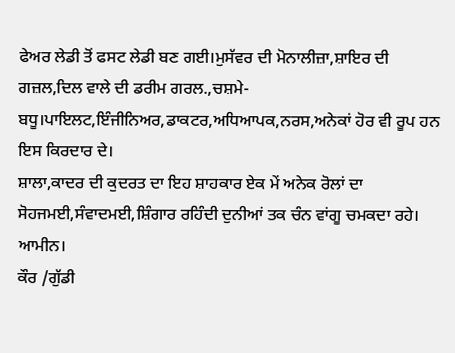ਫੇਅਰ ਲੇਡੀ ਤੋਂ ਫਸਟ ਲੇਡੀ ਬਣ ਗਈ।ਮੁਸੱਵਰ ਦੀ ਮੋਨਾਲੀਜ਼ਾ,ਸ਼ਾਇਰ ਦੀ ਗਜ਼ਲ,ਦਿਲ ਵਾਲੇ ਦੀ ਡਰੀਮ ਗਰਲ.,ਚਸ਼ਮੇ-ਬਧੂ।ਪਾਇਲਟ,ਇੰਜੀਨਿਅਰ,ਡਾਕਟਰ,ਅਧਿਆਪਕ,ਨਰਸ,ਅਨੇਕਾਂ ਹੋਰ ਵੀ ਰੂਪ ਹਨ ਇਸ ਕਿਰਦਾਰ ਦੇ।
ਸ਼ਾਲਾ,ਕਾਦਰ ਦੀ ਕੁਦਰਤ ਦਾ ਇਹ ਸ਼ਾਹਕਾਰ ਏਕ ਮੇਂ ਅਨੇਕ ਰੋਲਾਂ ਦਾ ਸੋਹਜਮਈ,ਸੰਵਾਦਮਈ,ਸ਼ਿੰਗਾਰ ਰਹਿੰਦੀ ਦੁਨੀਆਂ ਤਕ ਚੰਨ ਵਾਂਗੂ ਚਮਕਦਾ ਰਹੇ। ਆਮੀਨ।
ਕੌਰ /ਗੁੱਡੀ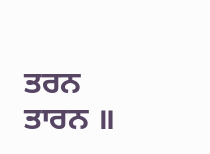ਤਰਨ ਤਾਰਨ ॥